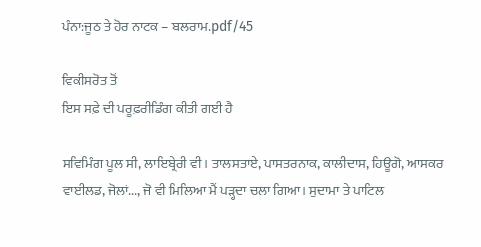ਪੰਨਾ:ਜੂਠ ਤੇ ਹੋਰ ਨਾਟਕ – ਬਲਰਾਮ.pdf/45

ਵਿਕੀਸਰੋਤ ਤੋਂ
ਇਸ ਸਫ਼ੇ ਦੀ ਪਰੂਫ਼ਰੀਡਿੰਗ ਕੀਤੀ ਗਈ ਹੈ

ਸਵਿਮਿੰਗ ਪੂਲ ਸੀ, ਲਾਇਬ੍ਰੇਰੀ ਵੀ। ਤਾਲਸਤਾਏ, ਪਾਸਤਰਨਾਕ, ਕਾਲੀਦਾਸ, ਹਿਊਗੋ, ਆਸਕਰ ਵਾਈਲਡ, ਜੋਲਾਂ..., ਜੋ ਵੀ ਮਿਲਿਆ ਮੈਂ ਪੜ੍ਹਦਾ ਚਲਾ ਗਿਆ। ਸੁਦਾਮਾ ਤੇ ਪਾਟਿਲ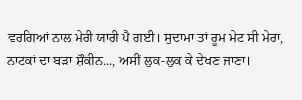ਵਰਗਿਆਂ ਨਾਲ ਮੇਰੀ ਯਾਰੀ ਪੈ ਗਈ। ਸੁਦਾਮਾ ਤਾਂ ਰੂਮ ਮੇਟ ਸੀ ਮੇਰਾ, ਨਾਟਕਾਂ ਦਾ ਬੜਾ ਸ਼ੌਕੀਨ..., ਅਸੀਂ ਲੁਕ-ਲੁਕ ਕੇ ਦੇਖਣ ਜਾਣਾ।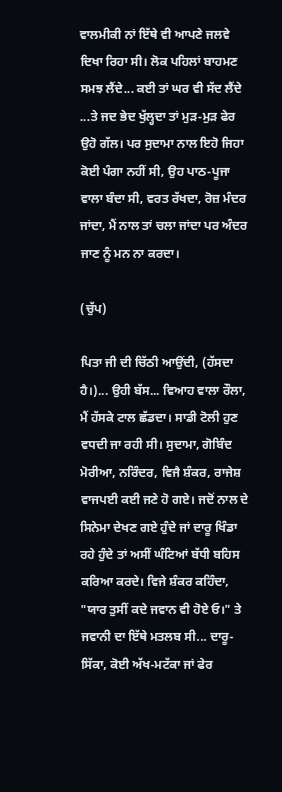ਵਾਲਮੀਕੀ ਨਾਂ ਇੱਥੇ ਵੀ ਆਪਣੇ ਜਲਵੇ ਦਿਖਾ ਰਿਹਾ ਸੀ। ਲੋਕ ਪਹਿਲਾਂ ਬਾਹਮਣ ਸਮਝ ਲੈਂਦੇ... ਕਈ ਤਾਂ ਘਰ ਵੀ ਸੱਦ ਲੈਂਦੇ ...ਤੇ ਜਦ ਭੇਦ ਖੁੱਲ੍ਹਦਾ ਤਾਂ ਮੁੜ-ਮੁੜ ਫੇਰ ਉਹੋ ਗੱਲ। ਪਰ ਸੁਦਾਮਾ ਨਾਲ ਇਹੋ ਜਿਹਾ ਕੋਈ ਪੰਗਾ ਨਹੀਂ ਸੀ, ਉਹ ਪਾਠ-ਪੂਜਾ ਵਾਲਾ ਬੰਦਾ ਸੀ, ਵਰਤ ਰੱਖਦਾ, ਰੋਜ਼ ਮੰਦਰ ਜਾਂਦਾ, ਮੈਂ ਨਾਲ ਤਾਂ ਚਲਾ ਜਾਂਦਾ ਪਰ ਅੰਦਰ ਜਾਣ ਨੂੰ ਮਨ ਨਾ ਕਰਦਾ।

(ਚੁੱਪ)

ਪਿਤਾ ਜੀ ਦੀ ਚਿੱਠੀ ਆਉਂਦੀ, (ਹੱਸਦਾ ਹੈ।)... ਉਹੀ ਬੱਸ... ਵਿਆਹ ਵਾਲਾ ਰੌਲਾ, ਮੈਂ ਹੱਸਕੇ ਟਾਲ ਛੱਡਦਾ। ਸਾਡੀ ਟੋਲੀ ਹੁਣ ਵਧਦੀ ਜਾ ਰਹੀ ਸੀ। ਸੁਦਾਮਾ, ਗੋਬਿੰਦ ਮੋਰੀਆ, ਨਰਿੰਦਰ, ਵਿਜੈ ਸ਼ੰਕਰ, ਰਾਜੇਸ਼ ਵਾਜਪਈ ਕਈ ਜਣੇ ਹੋ ਗਏ। ਜਦੋਂ ਨਾਲ ਦੇ ਸਿਨੇਮਾ ਦੇਖਣ ਗਏ ਹੁੰਦੇ ਜਾਂ ਦਾਰੂ ਖਿੰਡਾ ਰਹੇ ਹੁੰਦੇ ਤਾਂ ਅਸੀਂ ਘੰਟਿਆਂ ਬੱਧੀ ਬਹਿਸ ਕਰਿਆ ਕਰਦੇ। ਵਿਜੇ ਸ਼ੰਕਰ ਕਹਿੰਦਾ, "ਯਾਰ ਤੁਸੀਂ ਕਦੇ ਜਵਾਨ ਵੀ ਹੋਏ ਓ।" ਤੇ ਜਵਾਨੀ ਦਾ ਇੱਥੇ ਮਤਲਬ ਸੀ... ਦਾਰੂ-ਸਿੱਕਾ, ਕੋਈ ਅੱਖ-ਮਟੱਕਾ ਜਾਂ ਫੇਰ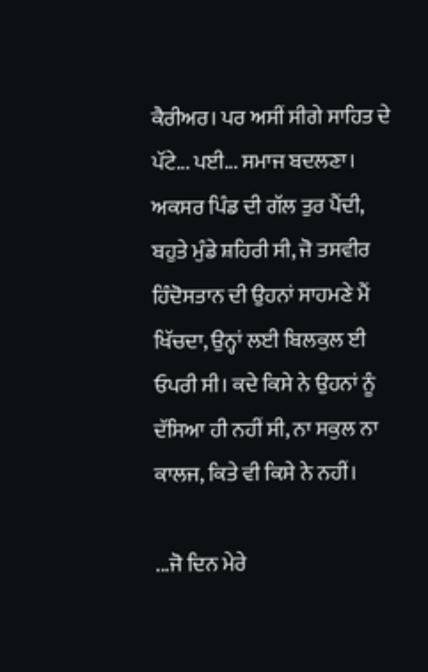ਕੈਰੀਅਰ। ਪਰ ਅਸੀਂ ਸੀਗੇ ਸਾਹਿਤ ਦੇ ਪੱਟੇ... ਪਈ... ਸਮਾਜ ਬਦਲਣਾ। ਅਕਸਰ ਪਿੰਡ ਦੀ ਗੱਲ ਤੁਰ ਪੈਂਦੀ, ਬਹੁਤੇ ਮੁੰਡੇ ਸ਼ਹਿਰੀ ਸੀ, ਜੋ ਤਸਵੀਰ ਹਿੰਦੋਸਤਾਨ ਦੀ ਉਹਨਾਂ ਸਾਹਮਣੇ ਮੈਂ ਖਿੱਚਦਾ, ਉਨ੍ਹਾਂ ਲਈ ਬਿਲਕੁਲ ਈ ਓਪਰੀ ਸੀ। ਕਦੇ ਕਿਸੇ ਨੇ ਉਹਨਾਂ ਨੂੰ ਦੱਸਿਆ ਹੀ ਨਹੀਂ ਸੀ, ਨਾ ਸਕੁਲ ਨਾ ਕਾਲਜ, ਕਿਤੇ ਵੀ ਕਿਸੇ ਨੇ ਨਹੀਂ।

...ਜੋ ਦਿਨ ਮੇਰੇ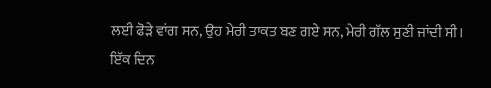ਲਈ ਫੋੜੇ ਵਾਂਗ ਸਨ, ਉਹ ਮੇਰੀ ਤਾਕਤ ਬਣ ਗਏ ਸਨ, ਮੇਰੀ ਗੱਲ ਸੁਣੀ ਜਾਂਦੀ ਸੀ। ਇੱਕ ਦਿਨ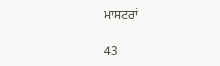ਮਾਸਟਰਾਂ

43